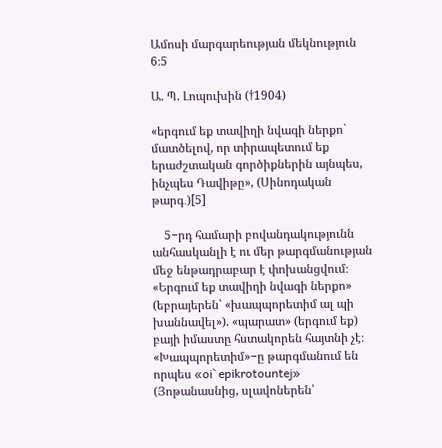Ամոսի մարգարեության մեկնություն 6։5

Ա. Պ. Լոպուխին (†1904)

«երգում եք տավիղի նվագի ներքո` մատծելով, որ տիրապետում եք երաժշտական գործիքներին այնպես, ինչպես Դավիթը», (Սինոդական թարգ․)[5]

    5−րդ համարի բովանդակությունն անհասկանլի է ու մեր թարգմանության մեջ ենթադրաբար է փոխանցվում։ «Երգում եք տավիղի նվագի ներքո» (եբրայերեն՝ «խապպորետիմ ալ պի խաննավել»). «պարատ» (երգում եք) բայի իմաստը հստակորեն հայտնի չէ։ «Խապպորետիմ»−ը թարգմանում են որպես «oi` epikrotountej» (Յոթանասնից, սլավոներեն՝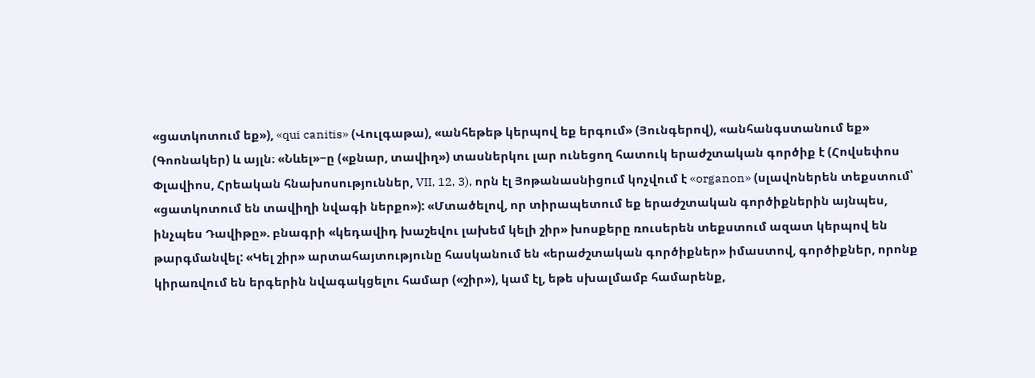«ցատկոտում եք»), «qui canitis» (Վուլգաթա), «անհեթեթ կերպով եք երգում» (Յունգերով), «անհանգստանում եք» (Գոոնակեր) և այլն։ «Նևել»−ը («քնար, տավիղ») տասներկու լար ունեցող հատուկ երաժշտական գործիք է (Հովսեփոս Փլավիոս, Հրեական հնախոսություններ, VII, 12, 3), որն էլ Յոթանասնիցում կոչվում է «organon» (սլավոներեն տեքստում՝  «ցատկոտում են տավիղի նվագի ներքո»): «Մտածելով, որ տիրապետում եք երաժշտական գործիքներին այնպես, ինչպես Դավիթը». բնագրի «կեդավիդ խաշեվու լախեմ կելի շիր» խոսքերը ռուսերեն տեքստում ազատ կերպով են թարգմանվել: «Կել շիր» արտահայտությունը հասկանում են «երաժշտական գործիքներ» իմաստով, գործիքներ, որոնք կիրառվում են երգերին նվագակցելու համար («շիր»), կամ էլ, եթե սխալմամբ համարենք,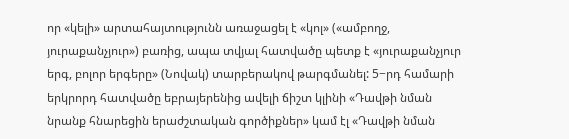որ «կելի» արտահայտությունն առաջացել է «կոլ» («ամբողջ, յուրաքանչյուր») բառից, ապա տվյալ հատվածը պետք է «յուրաքանչյուր երգ, բոլոր երգերը» (Նովակ) տարբերակով թարգմանել: 5−րդ համարի երկրորդ հատվածը եբրայերենից ավելի ճիշտ կլինի «Դավթի նման նրանք հնարեցին երաժշտական գործիքներ» կամ էլ «Դավթի նման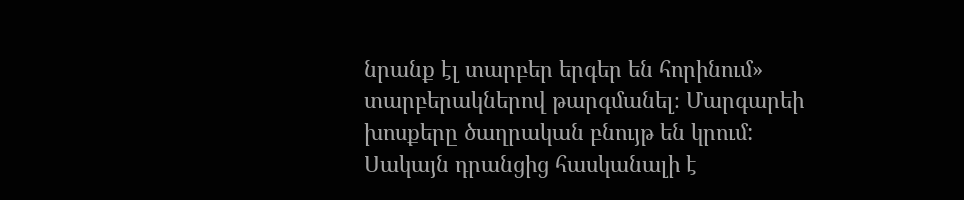նրանք էլ տարբեր երգեր են հորինում» տարբերակներով թարգմանել։ Մարգարեի խոսքերը ծաղրական բնույթ են կրում: Սակայն դրանցից հասկանալի է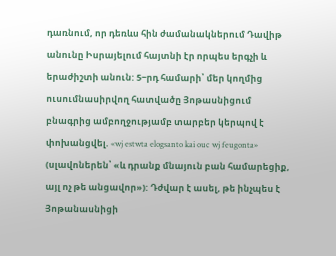դառնում, որ դեռևս հին ժամանակներում Դավիթ անունը Իսրայելում հայտնի էր որպես երգչի և երաժիշտի անուն: 5−րդ համարի՝ մեր կողմից ուսումնասիրվող հատվածը Յոթասնիցում բնագրից ամբողջությամբ տարբեր կերպով է փոխանցվել. «wj estwta elogsanto kai ouc wj feugonta» (սլավոներեն՝ «և դրանք մնայուն բան համարեցիք, այլ ոչ թե անցավոր»): Դժվար է ասել, թե ինչպես է Յոթանասնիցի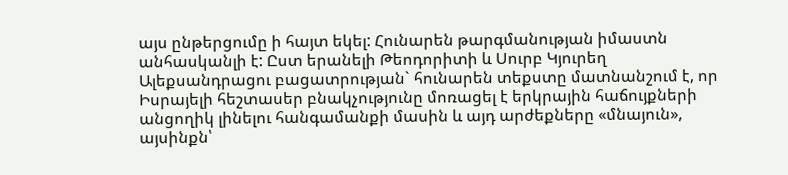այս ընթերցումը ի հայտ եկել: Հունարեն թարգմանության իմաստն անհասկանլի է: Ըստ երանելի Թեոդորիտի և Սուրբ Կյուրեղ Ալեքսանդրացու բացատրության` հունարեն տեքստը մատնանշում է, որ Իսրայելի հեշտասեր բնակչությունը մոռացել է երկրային հաճույքների անցողիկ լինելու հանգամանքի մասին և այդ արժեքները «մնայուն», այսինքն՝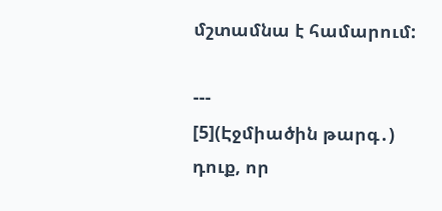մշտամնա է համարում:

---
[5](Էջմիածին թարգ․) դուք, որ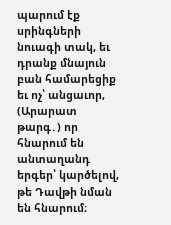պարում էք սրինգների նուագի տակ, եւ դրանք մնայուն բան համարեցիք եւ ոչ՝ անցաւոր,
(Արարատ թարգ․) որ հնարում են անտաղանդ երգեր՝ կարծելով, թե Դավթի նման են հնարում։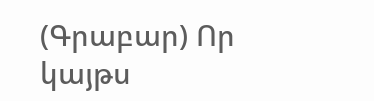(Գրաբար) Որ կայթս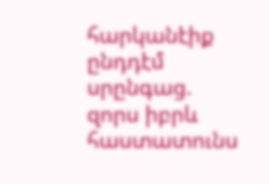հարկանէիք ընդդէմ սրընգաց. զորս իբրև հաստատունս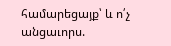համարեցայք՝ և ո՛չ անցաւորս.